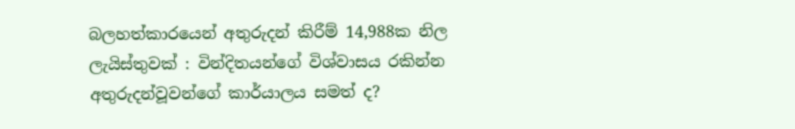බලහත්කාරයෙන් අතුරුදන් කිරීම් 14,988ක නිල ලැයිස්තුවක් : වින්දිතයන්ගේ විශ්වාසය රකින්න අතුරුදන්වූවන්ගේ කාර්යාලය සමත් ද?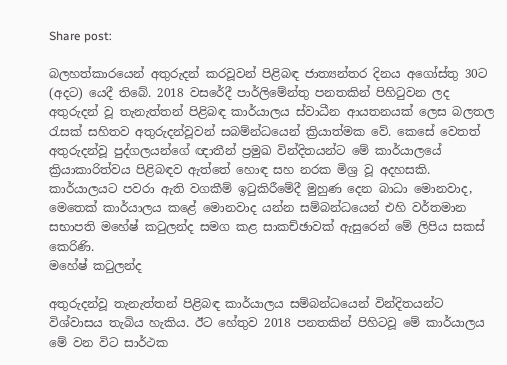Share post:

බලහත්කාරයෙන් අතුරුදන් කරවූවන් පිළිබඳ ජාත්‍යන්තර දිනය අගෝස්තු 30ට (අදට) යෙදී තිබේ. 2018 වසරේදී පාර්ලිමේන්තු පනතකින් පිහිටුවන ලද අතුරුදන් වූ තැනැත්තන් පිළිබඳ කාර්යාලය ස්වාධීන ආයතනයක් ලෙස බලතල රැසක් සහිතව අතුරුදන්වූවන් සබම්න්ධයෙන් ක්‍රියාත්මක වේ. කෙසේ වෙතත් අතුරුදන්වූ පුද්ගලයන්ගේ ඥාතීන් ප්‍රමුඛ වින්දිතයන්ට මේ කාර්යාලයේ ක්‍රියාකාරිත්වය පිළිබඳව ඇත්තේ හොඳ සහ නරක මිශ්‍ර වූ අදහසකි. කාර්යාලයට පවරා ඇති වගකීම් ඉටුකිරීමේදී මුහුණ දෙන බාධා මොනවාද, මෙතෙක් කාර්යාලය කළේ මොනවාද යන්න සම්බන්ධයෙන් එහි වර්තමාන සභාපති මහේෂ් කටුලන්ද සමග කළ සාකච්ඡාවක් ඇසුරෙන් මේ ලිපිය සකස් කෙරිණි.
මහේෂ් කටුලන්ද

අතුරුදන්වූ තැනැත්තන් පිළිබඳ කාර්යාලය සම්බන්ධයෙන් වින්දිතයන්ට විශ්වාසය තැබිය හැකිය. ඊට හේතුව 2018 පනතකින් පිහිටවූ මේ කාර්යාලය මේ වන විට සාර්ථක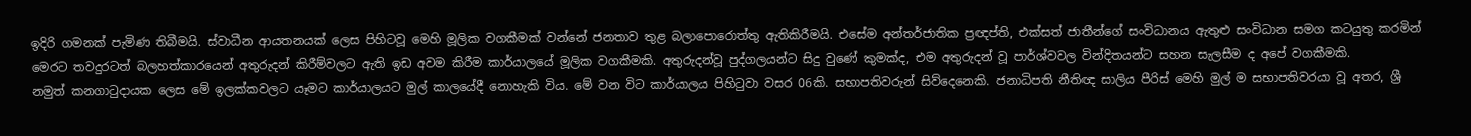ඉදිරි ගමනක් පැමිණ තිබීමයි. ස්වාධීන ආයතනයක් ලෙස පිහිටවූ මෙහි මූලික වගකීමක් වන්නේ ජනතාව තුළ බලාපොරොත්තු ඇතිකිරීමයි. එසේම අන්තර්ජාතික ප්‍රඥප්ති, එක්සත් ජාතීන්ගේ සංවිධානය ඇතුළු සංවිධාන සමග කටයුතු කරමින් මෙරට තවදුරටත් බලහත්කාරයෙන් අතුරුදන් කිරීම්වලට ඇති ඉඩ අවම කිරීම කාර්යාලයේ මූලික වගකීමකි. අතුරුදන්වූ පුද්ගලයන්ට සිදු වුණේ කුමක්ද, එම අතුරුදන් වූ පාර්ශ්වවල වින්දිතයන්ට සහන සැලසීම ද අපේ වගකීමකි.
නමුත් කනගාටුදායක ලෙස මේ ඉලක්කවලට යෑමට කාර්යාලයට මුල් කාලයේදී නොහැකි විය. මේ වන විට කාර්යාලය පිහිටුවා වසර 06කි. සභාපතිවරුන් සිව්දෙනෙකි. ජනාධිපති නීතිඥ සාලිය පීරිස් මෙහි මුල් ම සභාපතිවරයා වූ අතර, ශ්‍රී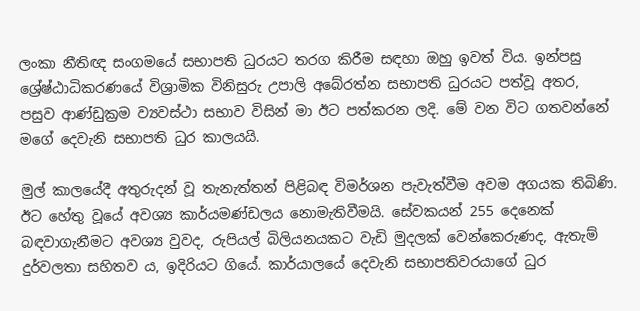ලංකා නීතිඥ සංගමයේ සභාපති ධුරයට තරග කිරීම සඳහා ඔහු ඉවත් විය. ඉන්පසු ශ්‍රේෂ්ඨාධිකරණයේ විශ්‍රාමික විනිසුරු උපාලි අබේරත්න සභාපති ධුරයට පත්වූ අතර, පසුව ආණ්ඩුක්‍රම ව්‍යවස්ථා සභාව විසින් මා ඊට පත්කරන ලදි. මේ වන විට ගතවන්නේ මගේ දෙවැනි සභාපති ධුර කාලයයි.

මුල් කාලයේදී අතුරුදන් වූ තැනැත්තන් පිළිබඳ විමර්ශන පැවැත්වීම අවම අගයක තිබිණි. ඊට හේතු වූයේ අවශ්‍ය කාර්යමණ්ඩලය නොමැතිවීමයි. සේවකයන් 255 දෙනෙක් බඳවාගැනීමට අවශ්‍ය වුවද, රුපියල් බිලියනයකට වැඩි මුදලක් වෙන්කෙරුණද, ඇතැම් දුර්වලතා සහිතව ය, ඉදිරියට ගියේ. කාර්යාලයේ දෙවැනි සභාපතිවරයාගේ ධුර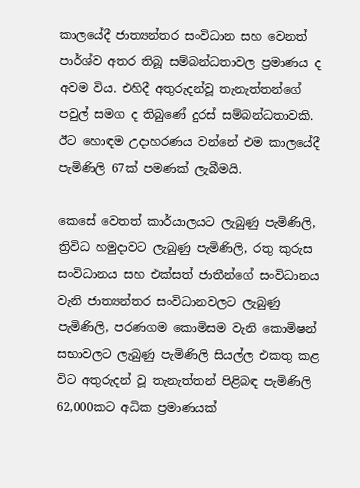කාලයේදී ජාත්‍යන්තර සංවිධාන සහ වෙනත් පාර්ශ්ව අතර තිබූ සම්බන්ධතාවල ප්‍රමාණය ද අවම විය. එහිදී අතුරුදන්වූ තැනැත්තන්ගේ පවුල් සමග ද තිබුණේ දුරස් සම්බන්ධතාවකි. ඊට හොඳම උදාහරණය වන්නේ එම කාලයේදී පැමිණිලි 67ක් පමණක් ලැබීමයි.

කෙසේ වෙතත් කාර්යාලයට ලැබුණු පැමිණිලි, ත්‍රිවිධ හමුදාවට ලැබුණු පැමිණිලි, රතු කුරුස සංවිධානය සහ එක්සත් ජාතීන්ගේ සංවිධානය වැනි ජාත්‍යන්තර සංවිධානවලට ලැබුණු පැමිණිලි, පරණගම කොමිසම වැනි කොමිෂන් සභාවලට ලැබුණු පැමිණිලි සියල්ල එකතු කළ විට අතුරුදන් වූ තැනැත්තන් පිළිබඳ පැමිණිලි 62,000කට අධික ප්‍රමාණයක්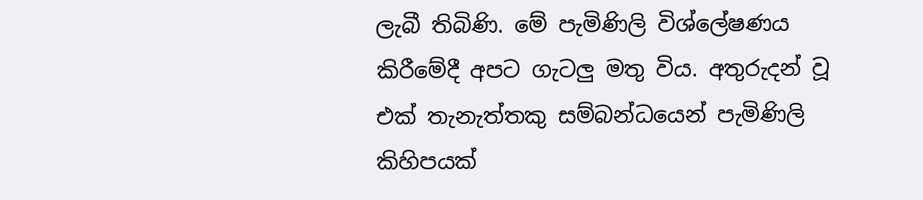ලැබී තිබිණි. මේ පැමිණිලි විශ්ලේෂණය කිරීමේදී අපට ගැටලු මතු විය. අතුරුදන් වූ එක් තැනැත්තකු සම්බන්ධයෙන් පැමිණිලි කිහිපයක්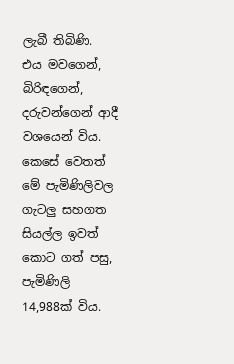ලැබී තිබිණි. එය මවගෙන්, බිරිඳගෙන්, දරුවන්ගෙන් ආදී වශයෙන් විය. කෙසේ වෙතත් මේ පැමිණිලිවල ගැටලු සහගත සියල්ල ඉවත් කොට ගත් පසු, පැමිණිලි 14,988ක් විය.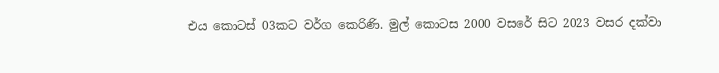එය කොටස් 03කට වර්ග කෙරිණි. මුල් කොටස 2000 වසරේ සිට 2023 වසර දක්වා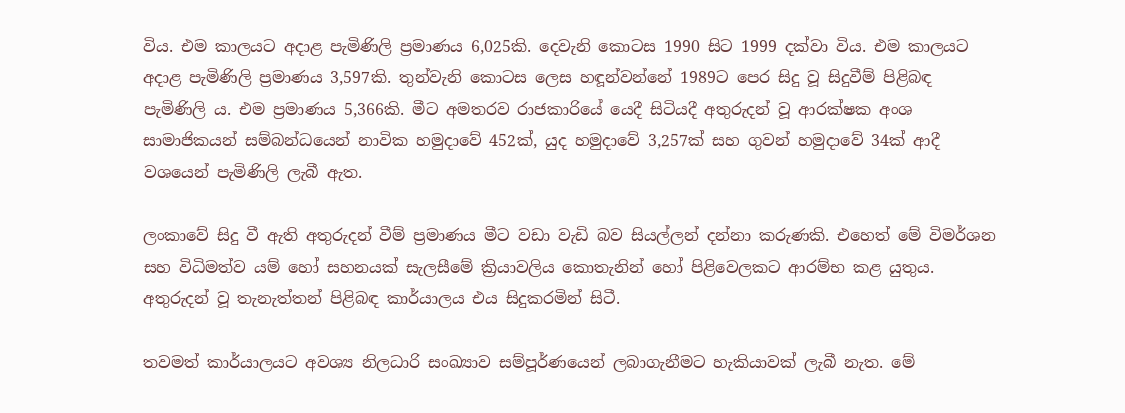විය. එම කාලයට අදාළ පැමිණිලි ප්‍රමාණය 6,025කි. දෙවැනි කොටස 1990 සිට 1999 දක්වා විය. එම කාලයට අදාළ පැමිණිලි ප්‍රමාණය 3,597කි. තුන්වැනි කොටස ලෙස හඳූන්වන්නේ 1989ට පෙර සිදු වූ සිදුවීම් පිළිබඳ පැමිණිලි ය. එම ප්‍රමාණය 5,366කි. මීට අමතරව රාජකාරියේ යෙදී සිටියදී අතුරුදන් වූ ආරක්ෂක අංශ සාමාජිකයන් සම්බන්ධයෙන් නාවික හමුදාවේ 452ක්, යුද හමුදාවේ 3,257ක් සහ ගුවන් හමුදාවේ 34ක් ආදී වශයෙන් පැමිණිලි ලැබී ඇත.

ලංකාවේ සිදු වී ඇති අතුරුදන් වීම් ප්‍රමාණය මීට වඩා වැඩි බව සියල්ලන් දන්නා කරුණකි. එහෙත් මේ විමර්ශන සහ විධිමත්ව යම් හෝ සහනයක් සැලසීමේ ක්‍රියාවලිය කොතැනින් හෝ පිළිවෙලකට ආරම්භ කළ යුතුය. අතුරුදන් වූ තැනැත්තන් පිළිබඳ කාර්යාලය එය සිදුකරමින් සිටී.

තවමත් කාර්යාලයට අවශ්‍ය නිලධාරි සංඛ්‍යාව සම්පූර්ණයෙන් ලබාගැනීමට හැකියාවක් ලැබී නැත. මේ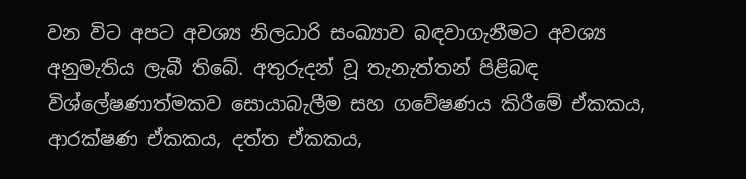වන විට අපට අවශ්‍ය නිලධාරි සංඛ්‍යාව බඳවාගැනීමට අවශ්‍ය අනුමැතිය ලැබී තිබේ. අතුරුදන් වූ තැනැත්තන් පිළිබඳ විශ්ලේෂණාත්මකව සොයාබැලීම සහ ගවේෂණය කිරීමේ ඒකකය, ආරක්ෂණ ඒකකය, දත්ත ඒකකය,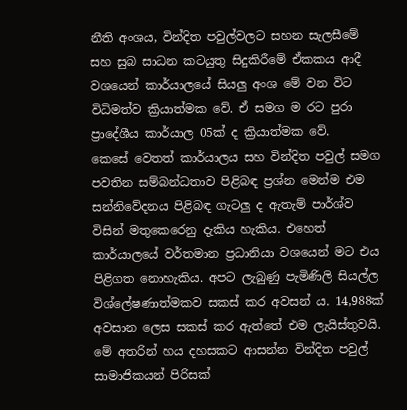නීති අංශය, වින්දිත පවුල්වලට සහන සැලසීමේ සහ සුබ සාධන කටයුතු සිදුකිරීමේ ඒකකය ආදී වශයෙන් කාර්යාලයේ සියලු අංශ මේ වන විට විධිමත්ව ක්‍රියාත්මක වේ. ඒ සමග ම රට පුරා ප්‍රාදේශීය කාර්යාල 05ක් ද ක්‍රියාත්මක වේ.
කෙසේ වෙතත් කාර්යාලය සහ වින්දිත පවුල් සමග පවතින සම්බන්ධතාව පිළිබඳ ප්‍රශ්න මෙන්ම එම සන්නිවේදනය පිළිබඳ ගැටලු ද ඇතැම් පාර්ශ්ව විසින් මතුකෙරෙනු දැකිය හැකිය. එහෙත් කාර්යාලයේ වර්තමාන ප්‍රධානියා වශයෙන් මට එය පිළිගත නොහැකිය. අපට ලැබුණු පැමිණිලි සියල්ල විශ්ලේෂණාත්මකව සකස් කර අවසන් ය. 14,988ක් අවසාන ලෙස සකස් කර ඇත්තේ එම ලැයිස්තුවයි. මේ අතරින් හය දහසකට ආසන්න වින්දිත පවුල් සාමාජිකයන් පිරිසක්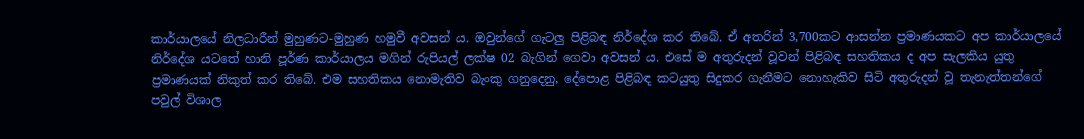කාර්යාලයේ නිලධාරීන් මුහුණට-මුහුණ හමුවී අවසන් ය. ඔවුන්ගේ ගැටලු පිළිබඳ නිර්දේශ කර තිබේ. ඒ අතරින් 3,700කට ආසන්න ප්‍රමාණයකට අප කාර්යාලයේ නිර්දේශ යටතේ හානි පූර්ණ කාර්යාලය මගින් රුපියල් ලක්ෂ 02 බැගින් ගෙවා අවසන් ය. එසේ ම අතුරුදන් වූවන් පිළිබඳ සහතිකය ද අප සැලකිය යුතු ප්‍රමාණයක් නිකුත් කර තිබේ. එම සහතිකය නොමැතිව බැංකු ගනුදෙනු, දේපොළ පිළිබඳ කටයුතු සිදුකර ගැනීමට නොහැකිව සිටි අතුරුදන් වූ තැනැත්තන්ගේ පවුල් විශාල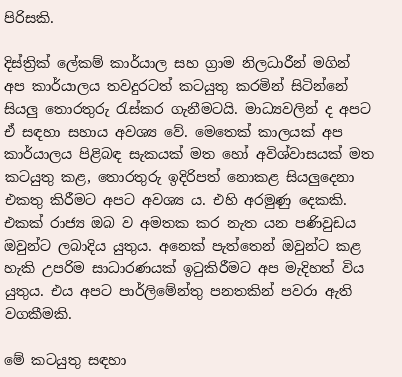පිරිසකි.

දිස්ත්‍රික් ලේකම් කාර්යාල සහ ග්‍රාම නිලධාරීන් මගින් අප කාර්යාලය තවදුරටත් කටයුතු කරමින් සිටින්නේ සියලු තොරතුරු රැස්කර ගැනීමටයි. මාධ්‍යවලින් ද අපට ඒ සඳහා සහාය අවශ්‍ය වේ. මෙතෙක් කාලයක් අප කාර්යාලය පිළිබඳ සැකයක් මත හෝ අවිශ්වාසයක් මත කටයුතු කළ, තොරතුරු ඉදිරිපත් නොකළ සියලුදෙනා එකතු කිරීමට අපට අවශ්‍ය ය. එහි අරමුණු දෙකකි. එකක් රාජ්‍ය ඔබ ව අමතක කර නැත යන පණිවුඩය ඔවුන්ට ලබාදිය යුතුය. අනෙක් පැත්තෙන් ඔවුන්ට කළ හැකි උපරිම සාධාරණයක් ඉටුකිරීමට අප මැදිහත් විය යුතුය. එය අපට පාර්ලිමේන්තු පනතකින් පවරා ඇති වගකීමකි.

මේ කටයුතු සඳහා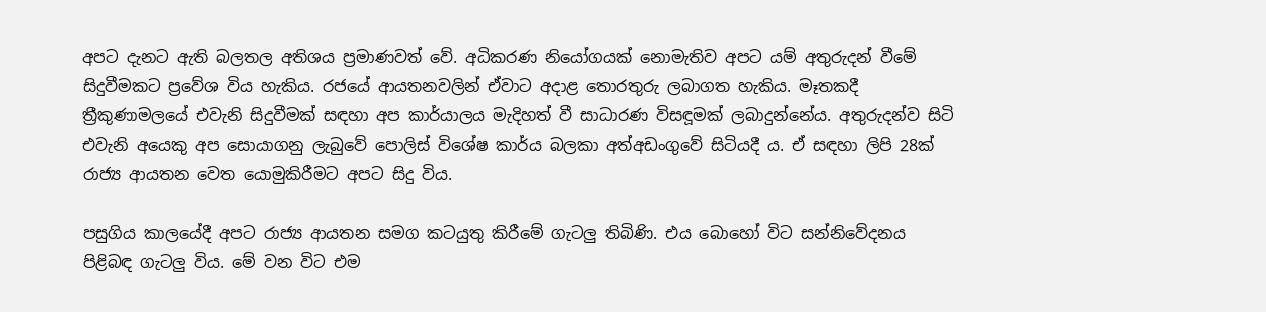අපට දැනට ඇති බලතල අතිශය ප්‍රමාණවත් වේ. අධිකරණ නියෝගයක් නොමැතිව අපට යම් අතුරුදන් වීමේ සිදුවීමකට ප්‍රවේශ විය හැකිය. රජයේ ආයතනවලින් ඒවාට අදාළ තොරතුරු ලබාගත හැකිය. මෑතකදී ත්‍රීකුණාමලයේ එවැනි සිදුවීමක් සඳහා අප කාර්යාලය මැදිහත් වී සාධාරණ විසඳූමක් ලබාදුන්නේය. අතුරුදන්ව සිටි එවැනි අයෙකු අප සොයාගනු ලැබුවේ පොලිස් විශේෂ කාර්ය බලකා අත්අඩංගුවේ සිටියදී ය. ඒ සඳහා ලිපි 28ක් රාජ්‍ය ආයතන වෙත යොමුකිරීමට අපට සිදු විය.

පසුගිය කාලයේදී අපට රාජ්‍ය ආයතන සමග කටයුතු කිරීමේ ගැටලු තිබිණි. එය බොහෝ විට සන්නිවේදනය පිළිබඳ ගැටලු විය. මේ වන විට එම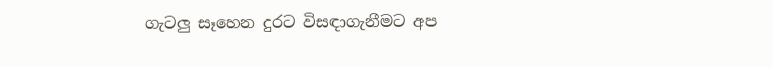ගැටලු සෑහෙන දුරට විසඳාගැනීමට අප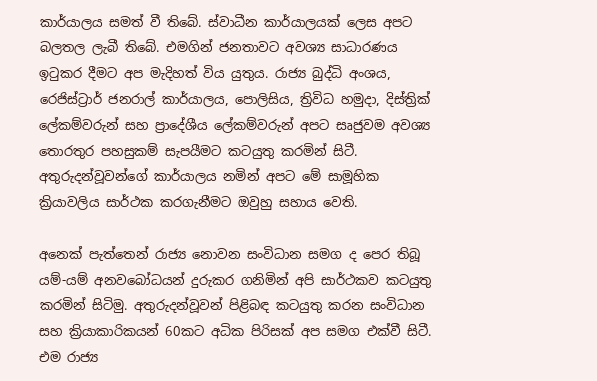කාර්යාලය සමත් වී තිබේ. ස්වාධීන කාර්යාලයක් ලෙස අපට බලතල ලැබී තිබේ. එමගින් ජනතාවට අවශ්‍ය සාධාරණය ඉටුකර දීමට අප මැදිහත් විය යුතුය. රාජ්‍ය බුද්ධි අංශය, රෙජිස්ට්‍රාර් ජනරාල් කාර්යාලය, පොලිසිය, ත්‍රිවිධ හමුදා, දිස්ත්‍රික් ලේකම්වරුන් සහ ප්‍රාදේශීය ලේකම්වරුන් අපට සෘජුවම අවශ්‍ය තොරතුර පහසුකම් සැපයීමට කටයුතු කරමින් සිටී. අතුරුදන්වූවන්ගේ කාර්යාලය නමින් අපට මේ සාමූහික ක්‍රියාවලිය සාර්ථක කරගැනීමට ඔවුහු සහාය වෙති.

අනෙක් පැත්තෙන් රාජ්‍ය නොවන සංවිධාන සමග ද පෙර තිබූ යම්-යම් අනවබෝධයන් දුරුකර ගනිමින් අපි සාර්ථකව කටයුතු කරමින් සිටිමු. අතුරුදන්වූවන් පිළිබඳ කටයුතු කරන සංවිධාන සහ ක්‍රියාකාරිකයන් 60කට අධික පිරිසක් අප සමග එක්වී සිටී. එම රාජ්‍ය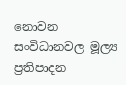නොවන සංවිධානවල මූල්‍ය ප්‍රතිපාදන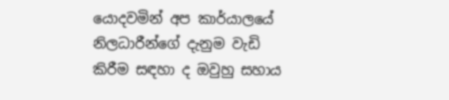යොදවමින් අප කාර්යාලයේ නිලධාරීන්ගේ දැනුම වැඩි කිරීම සඳහා ද ඔවුහු සහාය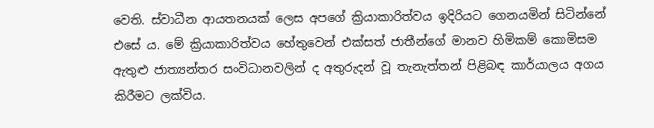වෙති. ස්වාධීන ආයතනයක් ලෙස අපගේ ක්‍රියාකාරිත්වය ඉදිරියට ගෙනයමින් සිටින්නේ එසේ ය. මේ ක්‍රියාකාරිත්වය හේතුවෙන් එක්සත් ජාතීන්ගේ මානව හිමිකම් කොමිසම ඇතුළු ජාත්‍යන්තර සංවිධානවලින් ද අතුරුදන් වූ තැනැත්තන් පිළිබඳ කාර්යාලය අගය කිරීමට ලක්විය.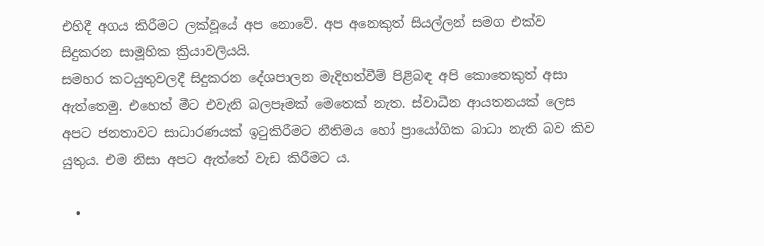එහිදී අගය කිරීමට ලක්වූයේ අප නොවේ. අප අනෙකුත් සියල්ලන් සමග එක්ව සිදුකරන සාමූහික ක්‍රියාවලියයි.
සමහර කටයුතුවලදී සිදුකරන දේශපාලන මැදිහත්වීම් පිළිබඳ අපි කොතෙකුත් අසා ඇත්තෙමු. එහෙත් මීට එවැනි බලපෑමක් මෙතෙක් නැත. ස්වාධීන ආයතනයක් ලෙස අපට ජනතාවට සාධාරණයක් ඉටුකිරීමට නීතිමය හෝ ප්‍රායෝගික බාධා නැති බව කිව යුතුය. එම නිසා අපට ඇත්තේ වැඩ කිරීමට ය.

  •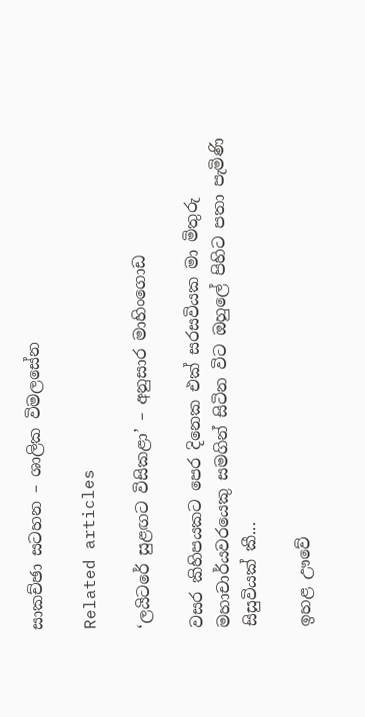සාකච්ඡා සටහන – ශාලික විමලසේන

Related articles

‘ලයිටරේ සුළඟට විසිකළා’ – අනුසාර මාහිංගොඩ

වසර කිහිපයකට පෙර දිනෙක එක් සරසවියක මා මිතුරු මහාචාර්යවරයෙකු සමගින් සිටින විට ඔහුලේ පිහිට පතා පැමිණි සිසුවියක් කී...

ඉහළ ඌවේ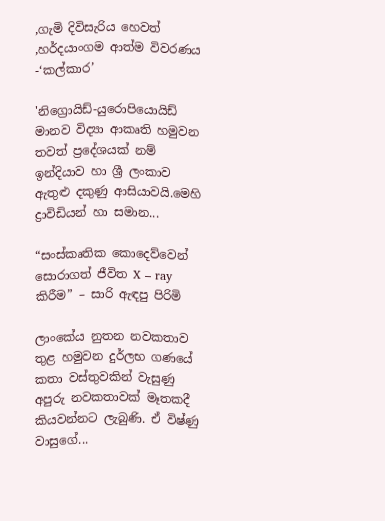,ගැමි දිවිසැරිය හෙවත් ,හර්දයාංගම ආත්ම විවරණය -‘කල්කාර’

'නිග්‍රොයිඩ්-යුරොපියොයිඩ් මානව විද්‍යා ආකෘති හමුවන තවත් ප්‍රදේශයක් නම් ඉන්දියාව හා ශ්‍රී ලංකාව ඇතුළු දකුණු ආසියාවයි.මෙහි ද්‍රාවිඩියන් හා සමාන...

“සංස්කෘතික කොදෙව්වෙන් සොරාගත් ජීවිත X – ray කිරීම” – සාරි ඇඳපු පිරිමි

ලාංකේය නුතන නවකතාව තුළ හමුවන දුර්ලභ ගණයේ කතා වස්තුවකින් වැසුණු අපුරු නවකතාවක් මෑතකදී කියවන්නට ලැබුණි. ඒ විෂ්ණු වාසුගේ...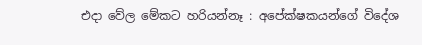එදා වේල මේකට හරියන්නෑ : අපේක්ෂකයන්ගේ විදේශ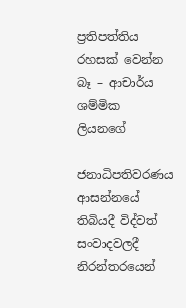ප්‍රතිපත්තිය රහසක් වෙන්න බෑ – ආචාර්ය ශම්මික ලියනගේ

ජනාධිපතිවරණය ආසන්නයේ තිබියදී විද්වත් සංවාදවලදී නිරන්තරයෙන්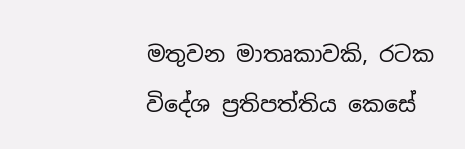මතුවන මාතෘකාවකි, රටක විදේශ ප්‍රතිපත්තිය කෙසේ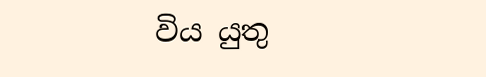විය යුතු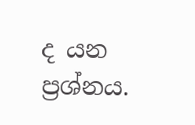ද යන ප්‍රශ්නය.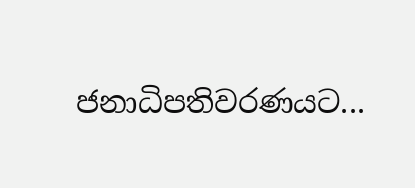ජනාධිපතිවරණයට...